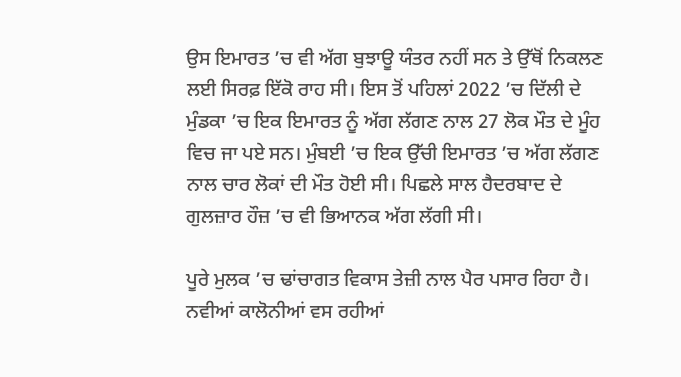ਉਸ ਇਮਾਰਤ ’ਚ ਵੀ ਅੱਗ ਬੁਝਾਊ ਯੰਤਰ ਨਹੀਂ ਸਨ ਤੇ ਉੱਥੋਂ ਨਿਕਲਣ ਲਈ ਸਿਰਫ਼ ਇੱਕੋ ਰਾਹ ਸੀ। ਇਸ ਤੋਂ ਪਹਿਲਾਂ 2022 ’ਚ ਦਿੱਲੀ ਦੇ ਮੁੰਡਕਾ ’ਚ ਇਕ ਇਮਾਰਤ ਨੂੰ ਅੱਗ ਲੱਗਣ ਨਾਲ 27 ਲੋਕ ਮੌਤ ਦੇ ਮੂੰਹ ਵਿਚ ਜਾ ਪਏ ਸਨ। ਮੁੰਬਈ ’ਚ ਇਕ ਉੱਚੀ ਇਮਾਰਤ ’ਚ ਅੱਗ ਲੱਗਣ ਨਾਲ ਚਾਰ ਲੋਕਾਂ ਦੀ ਮੌਤ ਹੋਈ ਸੀ। ਪਿਛਲੇ ਸਾਲ ਹੈਦਰਬਾਦ ਦੇ ਗੁਲਜ਼ਾਰ ਹੌਜ਼ ’ਚ ਵੀ ਭਿਆਨਕ ਅੱਗ ਲੱਗੀ ਸੀ।

ਪੂਰੇ ਮੁਲਕ ’ਚ ਢਾਂਚਾਗਤ ਵਿਕਾਸ ਤੇਜ਼ੀ ਨਾਲ ਪੈਰ ਪਸਾਰ ਰਿਹਾ ਹੈ। ਨਵੀਆਂ ਕਾਲੋਨੀਆਂ ਵਸ ਰਹੀਆਂ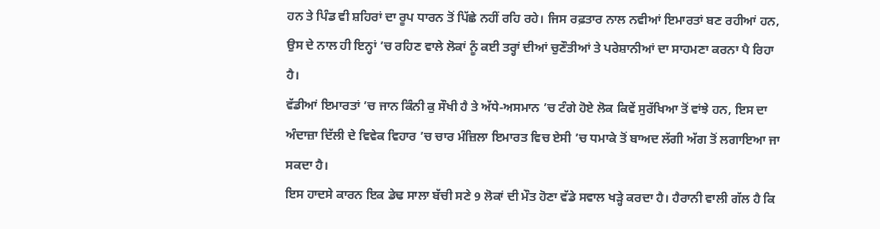ਹਨ ਤੇ ਪਿੰਡ ਵੀ ਸ਼ਹਿਰਾਂ ਦਾ ਰੂਪ ਧਾਰਨ ਤੋਂ ਪਿੱਛੇ ਨਹੀਂ ਰਹਿ ਰਹੇ। ਜਿਸ ਰਫ਼ਤਾਰ ਨਾਲ ਨਵੀਆਂ ਇਮਾਰਤਾਂ ਬਣ ਰਹੀਆਂ ਹਨ, ਉਸ ਦੇ ਨਾਲ ਹੀ ਇਨ੍ਹਾਂ ’ਚ ਰਹਿਣ ਵਾਲੇ ਲੋਕਾਂ ਨੂੰ ਕਈ ਤਰ੍ਹਾਂ ਦੀਆਂ ਚੁਣੌਤੀਆਂ ਤੇ ਪਰੇਸ਼ਾਨੀਆਂ ਦਾ ਸਾਹਮਣਾ ਕਰਨਾ ਪੈ ਰਿਹਾ ਹੈ।
ਵੱਡੀਆਂ ਇਮਾਰਤਾਂ ’ਚ ਜਾਨ ਕਿੰਨੀ ਕੁ ਸੌਖੀ ਹੈ ਤੇ ਅੱਧੇ-ਅਸਮਾਨ ’ਚ ਟੰਗੇ ਹੋਏ ਲੋਕ ਕਿਵੇਂ ਸੁਰੱਖਿਆ ਤੋਂ ਵਾਂਝੇ ਹਨ, ਇਸ ਦਾ ਅੰਦਾਜ਼ਾ ਦਿੱਲੀ ਦੇ ਵਿਵੇਕ ਵਿਹਾਰ ’ਚ ਚਾਰ ਮੰਜ਼ਿਲਾ ਇਮਾਰਤ ਵਿਚ ਏਸੀ ’ਚ ਧਮਾਕੇ ਤੋਂ ਬਾਅਦ ਲੱਗੀ ਅੱਗ ਤੋਂ ਲਗਾਇਆ ਜਾ ਸਕਦਾ ਹੈ।
ਇਸ ਹਾਦਸੇ ਕਾਰਨ ਇਕ ਡੇਢ ਸਾਲਾ ਬੱਚੀ ਸਣੇ 9 ਲੋਕਾਂ ਦੀ ਮੌਤ ਹੋਣਾ ਵੱਡੇ ਸਵਾਲ ਖੜ੍ਹੇ ਕਰਦਾ ਹੈ। ਹੈਰਾਨੀ ਵਾਲੀ ਗੱਲ ਹੈ ਕਿ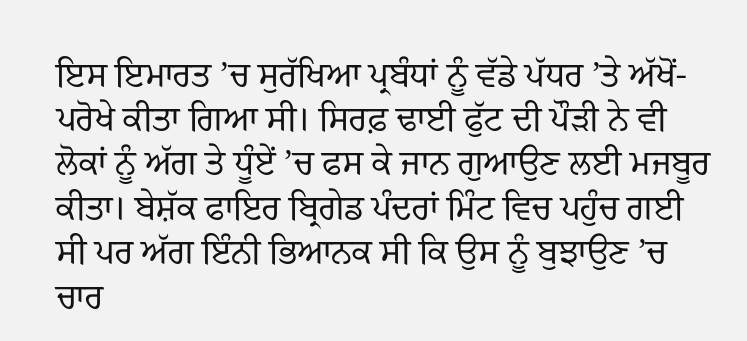ਇਸ ਇਮਾਰਤ ’ਚ ਸੁਰੱਖਿਆ ਪ੍ਰਬੰਧਾਂ ਨੂੰ ਵੱਡੇ ਪੱਧਰ ’ਤੇ ਅੱਖੋਂ-ਪਰੋਖੇ ਕੀਤਾ ਗਿਆ ਸੀ। ਸਿਰਫ਼ ਢਾਈ ਫੁੱਟ ਦੀ ਪੌੜੀ ਨੇ ਵੀ ਲੋਕਾਂ ਨੂੰ ਅੱਗ ਤੇ ਧੂੰਏਂ ’ਚ ਫਸ ਕੇ ਜਾਨ ਗੁਆਉਣ ਲਈ ਮਜਬੂਰ ਕੀਤਾ। ਬੇਸ਼ੱਕ ਫਾਇਰ ਬ੍ਰਿਗੇਡ ਪੰਦਰਾਂ ਮਿੰਟ ਵਿਚ ਪਹੁੰਚ ਗਈ ਸੀ ਪਰ ਅੱਗ ਇੰਨੀ ਭਿਆਨਕ ਸੀ ਕਿ ਉਸ ਨੂੰ ਬੁਝਾਉਣ ’ਚ ਚਾਰ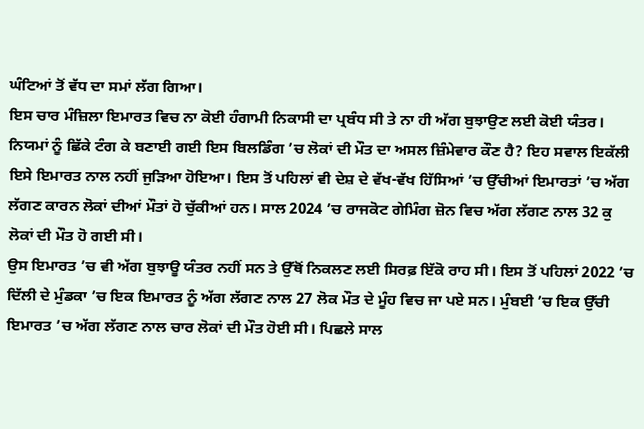ਘੰਟਿਆਂ ਤੋਂ ਵੱਧ ਦਾ ਸਮਾਂ ਲੱਗ ਗਿਆ।
ਇਸ ਚਾਰ ਮੰਜ਼ਿਲਾ ਇਮਾਰਤ ਵਿਚ ਨਾ ਕੋਈ ਹੰਗਾਮੀ ਨਿਕਾਸੀ ਦਾ ਪ੍ਰਬੰਧ ਸੀ ਤੇ ਨਾ ਹੀ ਅੱਗ ਬੁਝਾਉਣ ਲਈ ਕੋਈ ਯੰਤਰ। ਨਿਯਮਾਂ ਨੂੰ ਛਿੱਕੇ ਟੰਗ ਕੇ ਬਣਾਈ ਗਈ ਇਸ ਬਿਲਡਿੰਗ ’ਚ ਲੋਕਾਂ ਦੀ ਮੌਤ ਦਾ ਅਸਲ ਜ਼ਿੰਮੇਵਾਰ ਕੌਣ ਹੈ? ਇਹ ਸਵਾਲ ਇਕੱਲੀ ਇਸੇ ਇਮਾਰਤ ਨਾਲ ਨਹੀਂ ਜੁੜਿਆ ਹੋਇਆ। ਇਸ ਤੋਂ ਪਹਿਲਾਂ ਵੀ ਦੇਸ਼ ਦੇ ਵੱਖ-ਵੱਖ ਹਿੱਸਿਆਂ ’ਚ ਉੱਚੀਆਂ ਇਮਾਰਤਾਂ ’ਚ ਅੱਗ ਲੱਗਣ ਕਾਰਨ ਲੋਕਾਂ ਦੀਆਂ ਮੌਤਾਂ ਹੋ ਚੁੱਕੀਆਂ ਹਨ। ਸਾਲ 2024 ’ਚ ਰਾਜਕੋਟ ਗੇਮਿੰਗ ਜ਼ੋਨ ਵਿਚ ਅੱਗ ਲੱਗਣ ਨਾਲ 32 ਕੁ ਲੋਕਾਂ ਦੀ ਮੌਤ ਹੋ ਗਈ ਸੀ।
ਉਸ ਇਮਾਰਤ ’ਚ ਵੀ ਅੱਗ ਬੁਝਾਊ ਯੰਤਰ ਨਹੀਂ ਸਨ ਤੇ ਉੱਥੋਂ ਨਿਕਲਣ ਲਈ ਸਿਰਫ਼ ਇੱਕੋ ਰਾਹ ਸੀ। ਇਸ ਤੋਂ ਪਹਿਲਾਂ 2022 ’ਚ ਦਿੱਲੀ ਦੇ ਮੁੰਡਕਾ ’ਚ ਇਕ ਇਮਾਰਤ ਨੂੰ ਅੱਗ ਲੱਗਣ ਨਾਲ 27 ਲੋਕ ਮੌਤ ਦੇ ਮੂੰਹ ਵਿਚ ਜਾ ਪਏ ਸਨ। ਮੁੰਬਈ ’ਚ ਇਕ ਉੱਚੀ ਇਮਾਰਤ ’ਚ ਅੱਗ ਲੱਗਣ ਨਾਲ ਚਾਰ ਲੋਕਾਂ ਦੀ ਮੌਤ ਹੋਈ ਸੀ। ਪਿਛਲੇ ਸਾਲ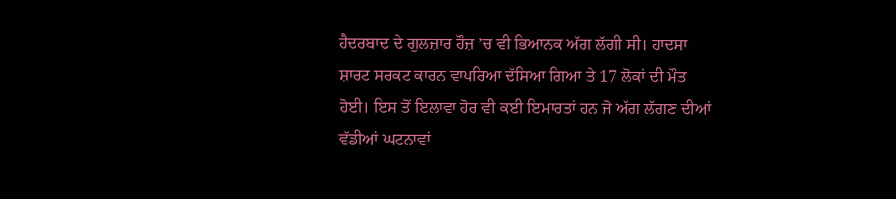ਹੈਦਰਬਾਦ ਦੇ ਗੁਲਜ਼ਾਰ ਹੌਜ਼ ’ਚ ਵੀ ਭਿਆਨਕ ਅੱਗ ਲੱਗੀ ਸੀ। ਹਾਦਸਾ ਸ਼ਾਰਟ ਸਰਕਟ ਕਾਰਨ ਵਾਪਰਿਆ ਦੱਸਿਆ ਗਿਆ ਤੇ 17 ਲੋਕਾਂ ਦੀ ਮੌਤ ਹੋਈ। ਇਸ ਤੋਂ ਇਲਾਵਾ ਹੋਰ ਵੀ ਕਈ ਇਮਾਰਤਾਂ ਹਨ ਜੋ ਅੱਗ ਲੱਗਣ ਦੀਆਂ ਵੱਡੀਆਂ ਘਟਨਾਵਾਂ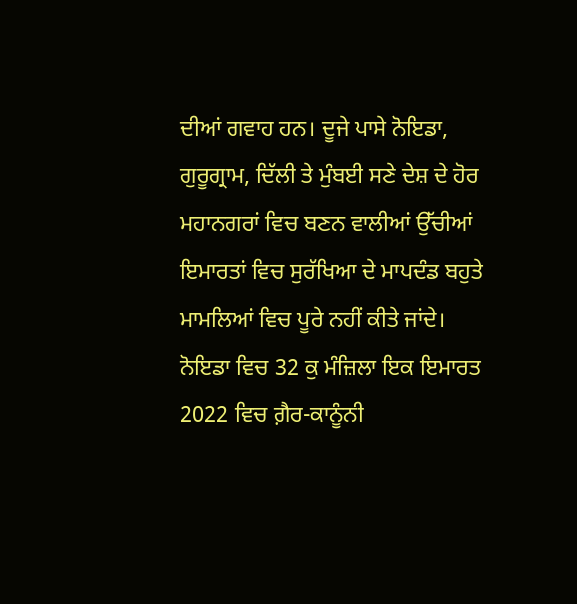ਦੀਆਂ ਗਵਾਹ ਹਨ। ਦੂਜੇ ਪਾਸੇ ਨੋਇਡਾ, ਗੁਰੂਗ੍ਰਾਮ, ਦਿੱਲੀ ਤੇ ਮੁੰਬਈ ਸਣੇ ਦੇਸ਼ ਦੇ ਹੋਰ ਮਹਾਨਗਰਾਂ ਵਿਚ ਬਣਨ ਵਾਲੀਆਂ ਉੱਚੀਆਂ ਇਮਾਰਤਾਂ ਵਿਚ ਸੁਰੱਖਿਆ ਦੇ ਮਾਪਦੰਡ ਬਹੁਤੇ ਮਾਮਲਿਆਂ ਵਿਚ ਪੂਰੇ ਨਹੀਂ ਕੀਤੇ ਜਾਂਦੇ।
ਨੋਇਡਾ ਵਿਚ 32 ਕੁ ਮੰਜ਼ਿਲਾ ਇਕ ਇਮਾਰਤ 2022 ਵਿਚ ਗ਼ੈਰ-ਕਾਨੂੰਨੀ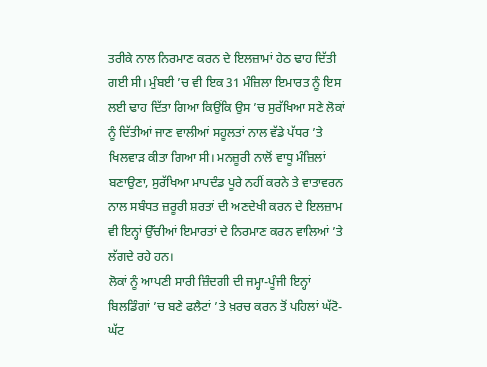ਤਰੀਕੇ ਨਾਲ ਨਿਰਮਾਣ ਕਰਨ ਦੇ ਇਲਜ਼ਾਮਾਂ ਹੇਠ ਢਾਹ ਦਿੱਤੀ ਗਈ ਸੀ। ਮੁੰਬਈ ’ਚ ਵੀ ਇਕ 31 ਮੰਜ਼ਿਲਾ ਇਮਾਰਤ ਨੂੰ ਇਸ ਲਈ ਢਾਹ ਦਿੱਤਾ ਗਿਆ ਕਿਉਂਕਿ ਉਸ ’ਚ ਸੁਰੱਖਿਆ ਸਣੇ ਲੋਕਾਂ ਨੂੰ ਦਿੱਤੀਆਂ ਜਾਣ ਵਾਲੀਆਂ ਸਹੂਲਤਾਂ ਨਾਲ ਵੱਡੇ ਪੱਧਰ ’ਤੇ ਖਿਲਵਾੜ ਕੀਤਾ ਗਿਆ ਸੀ। ਮਨਜ਼ੂਰੀ ਨਾਲੋਂ ਵਾਧੂ ਮੰਜ਼ਿਲਾਂ ਬਣਾਉਣਾ, ਸੁਰੱਖਿਆ ਮਾਪਦੰਡ ਪੂਰੇ ਨਹੀਂ ਕਰਨੇ ਤੇ ਵਾਤਾਵਰਨ ਨਾਲ ਸਬੰਧਤ ਜ਼ਰੂਰੀ ਸ਼ਰਤਾਂ ਦੀ ਅਣਦੇਖੀ ਕਰਨ ਦੇ ਇਲਜ਼ਾਮ ਵੀ ਇਨ੍ਹਾਂ ਉੱਚੀਆਂ ਇਮਾਰਤਾਂ ਦੇ ਨਿਰਮਾਣ ਕਰਨ ਵਾਲਿਆਂ ’ਤੇ ਲੱਗਦੇ ਰਹੇ ਹਨ।
ਲੋਕਾਂ ਨੂੰ ਆਪਣੀ ਸਾਰੀ ਜ਼ਿੰਦਗੀ ਦੀ ਜਮ੍ਹਾ-ਪੂੰਜੀ ਇਨ੍ਹਾਂ ਬਿਲਡਿੰਗਾਂ ’ਚ ਬਣੇ ਫਲੈਟਾਂ ’ਤੇ ਖ਼ਰਚ ਕਰਨ ਤੋਂ ਪਹਿਲਾਂ ਘੱਟੋ-ਘੱਟ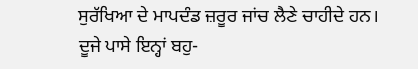ਸੁਰੱਖਿਆ ਦੇ ਮਾਪਦੰਡ ਜ਼ਰੂਰ ਜਾਂਚ ਲੈਣੇ ਚਾਹੀਦੇ ਹਨ। ਦੂਜੇ ਪਾਸੇ ਇਨ੍ਹਾਂ ਬਹੁ-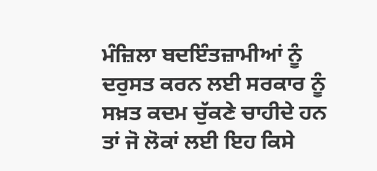ਮੰਜ਼ਿਲਾ ਬਦਇੰਤਜ਼ਾਮੀਆਂ ਨੂੰ ਦਰੁਸਤ ਕਰਨ ਲਈ ਸਰਕਾਰ ਨੂੰ ਸਖ਼ਤ ਕਦਮ ਚੁੱਕਣੇ ਚਾਹੀਦੇ ਹਨ ਤਾਂ ਜੋ ਲੋਕਾਂ ਲਈ ਇਹ ਕਿਸੇ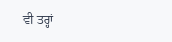ਵੀ ਤਰ੍ਹਾਂ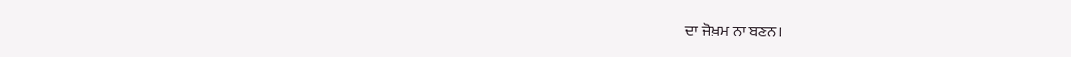ਦਾ ਜੋਖ਼ਮ ਨਾ ਬਣਨ।